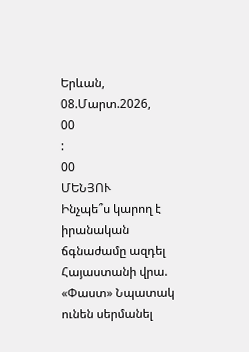Երևան, 08.Մարտ.2026,
00
:
00
ՄԵՆՅՈՒ
Ինչպե՞ս կարող է իրանական ճգնաժամը ազդել Հայաստանի վրա. «Փաստ» Նպատակ ունեն սերմանել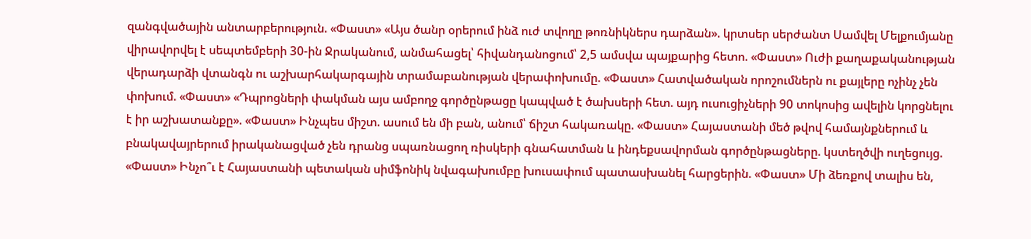զանգվածային անտարբերություն. «Փաստ» «Այս ծանր օրերում ինձ ուժ տվողը թոռնիկներս դարձան». կրտսեր սերժանտ Սամվել Մելքումյանը վիրավորվել է սեպտեմբերի 30-ին Ջրականում, անմահացել՝ հիվանդանոցում՝ 2,5 ամսվա պայքարից հետո. «Փաստ» Ուժի քաղաքականության վերադարձի վտանգն ու աշխարհակարգային տրամաբանության վերափոխումը. «Փաստ» Հատվածական որոշումներն ու քայլերը ոչինչ չեն փոխում. «Փաստ» «Դպրոցների փակման այս ամբողջ գործընթացը կապված է ծախսերի հետ. այդ ուսուցիչների 90 տոկոսից ավելին կորցնելու է իր աշխատանքը». «Փաստ» Ինչպես միշտ. ասում են մի բան, անում՝ ճիշտ հակառակը. «Փաստ» Հայաստանի մեծ թվով համայնքներում և բնակավայրերում իրականացված չեն դրանց սպառնացող ռիսկերի գնահատման և ինդեքսավորման գործընթացները. կստեղծվի ուղեցույց. «Փաստ» Ինչո՞ւ է Հայաստանի պետական սիմֆոնիկ նվագախումբը խուսափում պատասխանել հարցերին. «Փաստ» Մի ձեռքով տալիս են,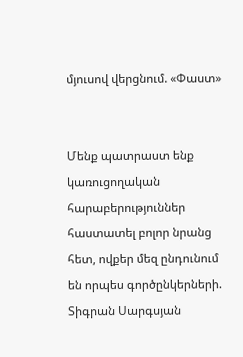մյուսով վերցնում. «Փաստ»


Մենք պատրաստ ենք կառուցողական հարաբերություններ հաստատել բոլոր նրանց հետ, ովքեր մեզ ընդունում են որպես գործընկերների. Տիգրան Սարգսյան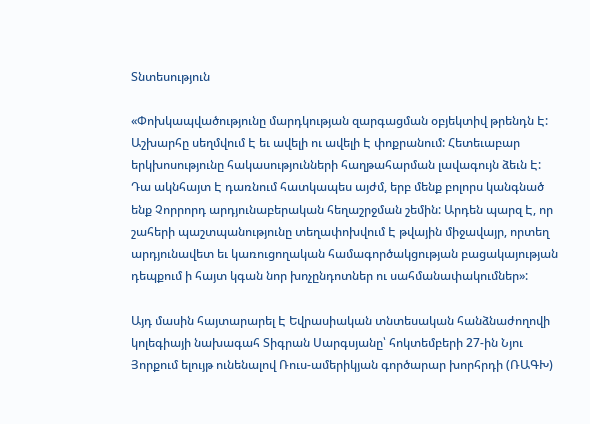Տնտեսություն

«Փոխկապվածությունը մարդկության զարգացման օբյեկտիվ թրենդն Է: Աշխարհը սեղմվում Է եւ ավելի ու ավելի Է փոքրանում: Հետեւաբար երկխոսությունը հակասությունների հաղթահարման լավագույն ձեւն Է: Դա ակնհայտ Է դառնում հատկապես այժմ, երբ մենք բոլորս կանգնած ենք Չորրորդ արդյունաբերական հեղաշրջման շեմին: Արդեն պարզ Է, որ շահերի պաշտպանությունը տեղափոխվում Է թվային միջավայր, որտեղ արդյունավետ եւ կառուցողական համագործակցության բացակայության դեպքում ի հայտ կգան նոր խոչընդոտներ ու սահմանափակումներ»:

Այդ մասին հայտարարել Է Եվրասիական տնտեսական հանձնաժողովի կոլեգիայի նախագահ Տիգրան Սարգսյանը՝ հոկտեմբերի 27-ին Նյու Յորքում ելույթ ունենալով Ռուս-ամերիկյան գործարար խորհրդի (ՌԱԳԽ)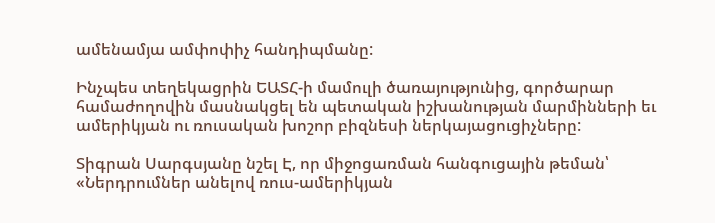ամենամյա ամփոփիչ հանդիպմանը:

Ինչպես տեղեկացրին ԵԱՏՀ-ի մամուլի ծառայությունից, գործարար համաժողովին մասնակցել են պետական իշխանության մարմինների եւ ամերիկյան ու ռուսական խոշոր բիզնեսի ներկայացուցիչները:

Տիգրան Սարգսյանը նշել Է, որ միջոցառման հանգուցային թեման՝ «Ներդրումներ անելով ռուս-ամերիկյան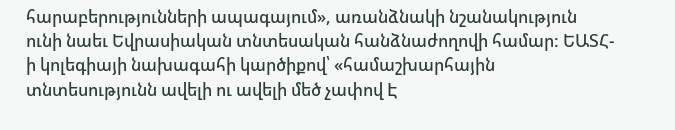հարաբերությունների ապագայում», առանձնակի նշանակություն ունի նաեւ Եվրասիական տնտեսական հանձնաժողովի համար: ԵԱՏՀ-ի կոլեգիայի նախագահի կարծիքով՝ «համաշխարհային տնտեսությունն ավելի ու ավելի մեծ չափով Է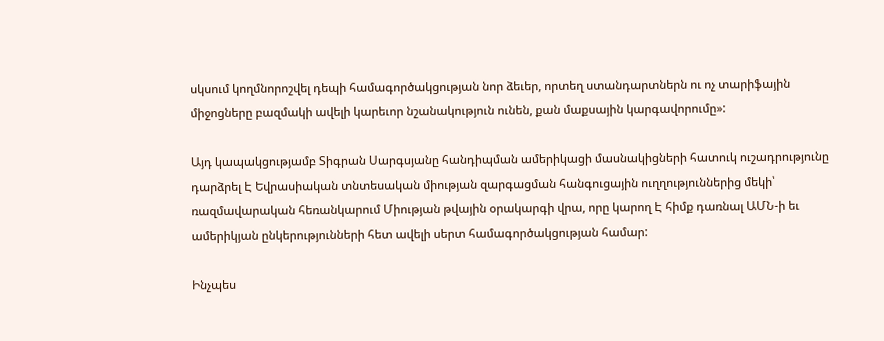սկսում կողմնորոշվել դեպի համագործակցության նոր ձեւեր, որտեղ ստանդարտներն ու ոչ տարիֆային միջոցները բազմակի ավելի կարեւոր նշանակություն ունեն, քան մաքսային կարգավորումը»:

Այդ կապակցությամբ Տիգրան Սարգսյանը հանդիպման ամերիկացի մասնակիցների հատուկ ուշադրությունը դարձրել Է Եվրասիական տնտեսական միության զարգացման հանգուցային ուղղություններից մեկի՝ ռազմավարական հեռանկարում Միության թվային օրակարգի վրա, որը կարող Է հիմք դառնալ ԱՄՆ-ի եւ ամերիկյան ընկերությունների հետ ավելի սերտ համագործակցության համար:

Ինչպես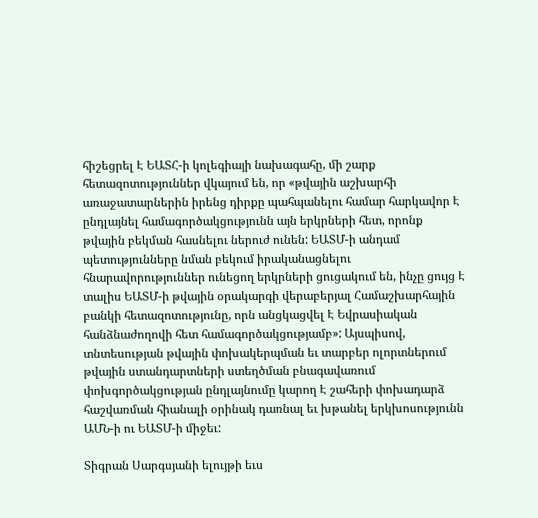հիշեցրել Է ԵԱՏՀ-ի կոլեգիայի նախագահը, մի շարք հետազոտություններ վկայում են, որ «թվային աշխարհի առաջատարներին իրենց դիրքը պահպանելու համար հարկավոր Է ընդլայնել համագործակցությունն այն երկրների հետ, որոնք թվային բեկման հասնելու ներուժ ունեն: ԵԱՏՄ-ի անդամ պետությունները նման բեկում իրականացնելու հնարավորություններ ունեցող երկրների ցուցակում են, ինչը ցույց Է տալիս ԵԱՏՄ-ի թվային օրակարգի վերաբերյալ Համաշխարհային բանկի հետազոտությունը, որն անցկացվել Է Եվրասիական հանձնաժողովի հետ համագործակցությամբ»: Այսպիսով, տնտեսության թվային փոխակերպման եւ տարբեր ոլորտներում թվային ստանդարտների ստեղծման բնագավառում փոխգործակցության ընդլայնումը կարող Է շահերի փոխադարձ հաշվառման հիանալի օրինակ դառնալ եւ խթանել երկխոսությունն ԱՄՆ-ի ու ԵԱՏՄ-ի միջեւ:

Տիգրան Սարգսյանի ելույթի եւս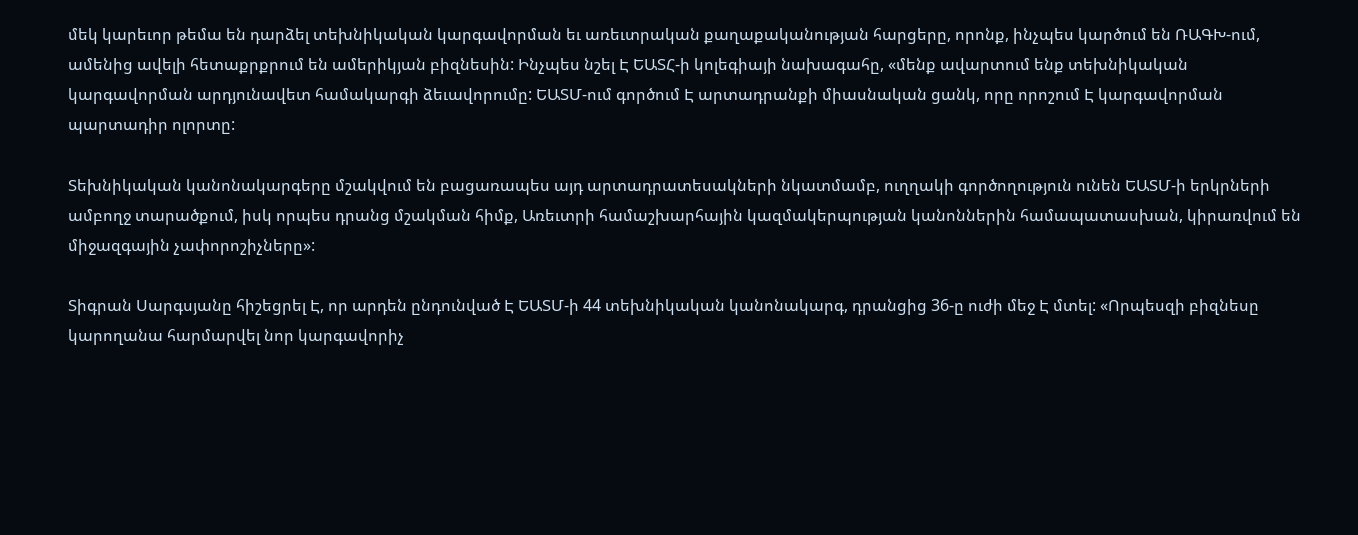մեկ կարեւոր թեմա են դարձել տեխնիկական կարգավորման եւ առեւտրական քաղաքականության հարցերը, որոնք, ինչպես կարծում են ՌԱԳԽ-ում, ամենից ավելի հետաքրքրում են ամերիկյան բիզնեսին: Ինչպես նշել Է ԵԱՏՀ-ի կոլեգիայի նախագահը, «մենք ավարտում ենք տեխնիկական կարգավորման արդյունավետ համակարգի ձեւավորումը: ԵԱՏՄ-ում գործում Է արտադրանքի միասնական ցանկ, որը որոշում Է կարգավորման պարտադիր ոլորտը:

Տեխնիկական կանոնակարգերը մշակվում են բացառապես այդ արտադրատեսակների նկատմամբ, ուղղակի գործողություն ունեն ԵԱՏՄ-ի երկրների ամբողջ տարածքում, իսկ որպես դրանց մշակման հիմք, Առեւտրի համաշխարհային կազմակերպության կանոններին համապատասխան, կիրառվում են միջազգային չափորոշիչները»:

Տիգրան Սարգսյանը հիշեցրել Է, որ արդեն ընդունված Է ԵԱՏՄ-ի 44 տեխնիկական կանոնակարգ, դրանցից 36-ը ուժի մեջ Է մտել: «Որպեսզի բիզնեսը կարողանա հարմարվել նոր կարգավորիչ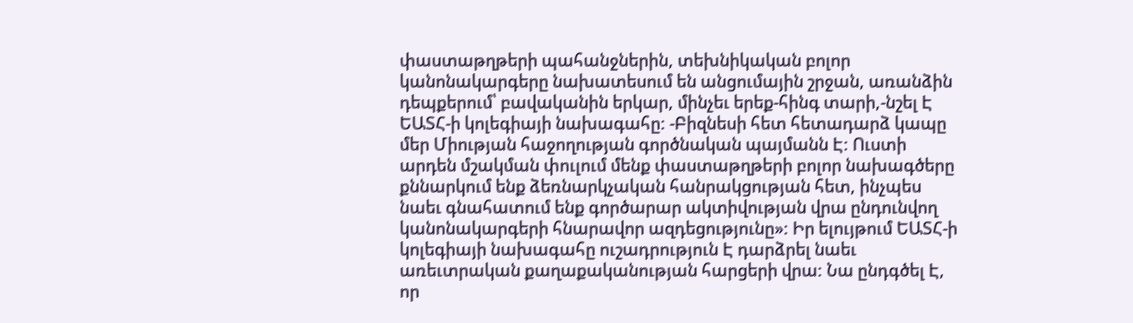փաստաթղթերի պահանջներին, տեխնիկական բոլոր կանոնակարգերը նախատեսում են անցումային շրջան, առանձին դեպքերում՝ բավականին երկար, մինչեւ երեք-հինգ տարի,-նշել Է ԵԱՏՀ-ի կոլեգիայի նախագահը: -Բիզնեսի հետ հետադարձ կապը մեր Միության հաջողության գործնական պայմանն Է: Ուստի արդեն մշակման փուլում մենք փաստաթղթերի բոլոր նախագծերը քննարկում ենք ձեռնարկչական հանրակցության հետ, ինչպես նաեւ գնահատում ենք գործարար ակտիվության վրա ընդունվող կանոնակարգերի հնարավոր ազդեցությունը»: Իր ելույթում ԵԱՏՀ-ի կոլեգիայի նախագահը ուշադրություն Է դարձրել նաեւ առեւտրական քաղաքականության հարցերի վրա: Նա ընդգծել Է, որ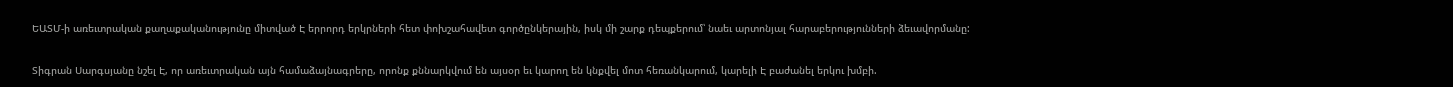ԵԱՏՄ-ի առեւտրական քաղաքականությունը միտված Է երրորդ երկրների հետ փոխշահավետ գործընկերային, իսկ մի շարք դեպքերում՝ նաեւ արտոնյալ հարաբերությունների ձեւավորմանը:

Տիգրան Սարգսյանը նշել Է, որ առեւտրական այն համաձայնագրերը, որոնք քննարկվում են այսօր եւ կարող են կնքվել մոտ հեռանկարում, կարելի Է բաժանել երկու խմբի.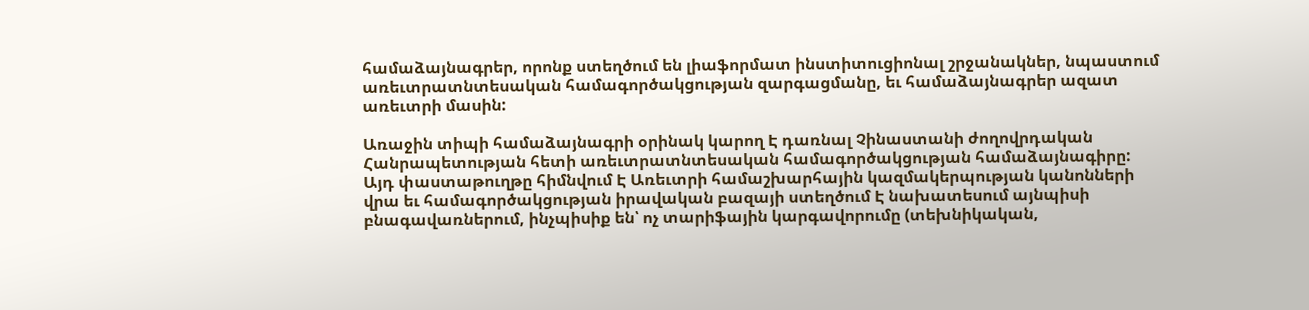համաձայնագրեր, որոնք ստեղծում են լիաֆորմատ ինստիտուցիոնալ շրջանակներ, նպաստում առեւտրատնտեսական համագործակցության զարգացմանը, եւ համաձայնագրեր ազատ առեւտրի մասին:

Առաջին տիպի համաձայնագրի օրինակ կարող Է դառնալ Չինաստանի ժողովրդական Հանրապետության հետի առեւտրատնտեսական համագործակցության համաձայնագիրը: Այդ փաստաթուղթը հիմնվում Է Առեւտրի համաշխարհային կազմակերպության կանոնների վրա եւ համագործակցության իրավական բազայի ստեղծում Է նախատեսում այնպիսի բնագավառներում, ինչպիսիք են՝ ոչ տարիֆային կարգավորումը (տեխնիկական,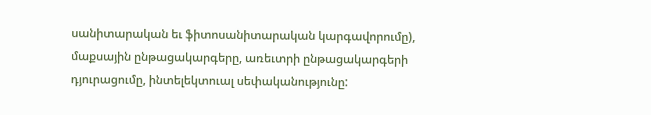սանիտարական եւ ֆիտոսանիտարական կարգավորումը), մաքսային ընթացակարգերը, առեւտրի ընթացակարգերի դյուրացումը, ինտելեկտուալ սեփականությունը: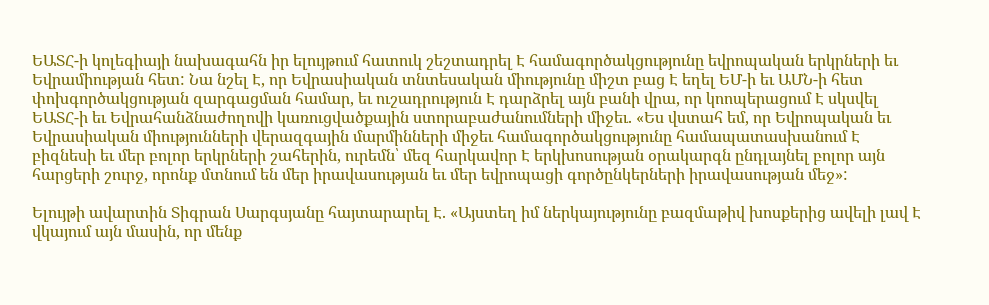ԵԱՏՀ-ի կոլեգիայի նախագահն իր ելույթում հատուկ շեշտադրել Է համագործակցությունը եվրոպական երկրների եւ Եվրամիության հետ: Նա նշել Է, որ Եվրասիական տնտեսական միությունը միշտ բաց Է եղել ԵՄ-ի եւ ԱՄՆ-ի հետ փոխգործակցության զարգացման համար, եւ ուշադրություն Է դարձրել այն բանի վրա, որ կոոպերացում Է սկսվել ԵԱՏՀ-ի եւ Եվրահանձնաժողովի կառուցվածքային ստորաբաժանումների միջեւ. «Ես վստահ եմ, որ Եվրոպական եւ Եվրասիական միությունների վերազգային մարմինների միջեւ համագործակցությունը համապատասխանում Է բիզնեսի եւ մեր բոլոր երկրների շահերին, ուրեմն՝ մեզ հարկավոր Է երկխոսության օրակարգն ընդլայնել բոլոր այն հարցերի շուրջ, որոնք մտնում են մեր իրավասության եւ մեր եվրոպացի գործընկերների իրավասության մեջ»:

Ելույթի ավարտին Տիգրան Սարգսյանը հայտարարել Է. «Այստեղ իմ ներկայությունը բազմաթիվ խոսքերից ավելի լավ Է վկայում այն մասին, որ մենք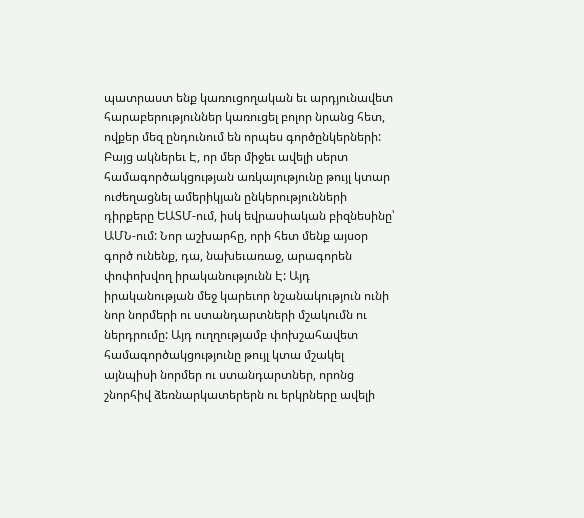պատրաստ ենք կառուցողական եւ արդյունավետ հարաբերություններ կառուցել բոլոր նրանց հետ, ովքեր մեզ ընդունում են որպես գործընկերների: Բայց ակներեւ Է, որ մեր միջեւ ավելի սերտ համագործակցության առկայությունը թույլ կտար ուժեղացնել ամերիկյան ընկերությունների դիրքերը ԵԱՏՄ-ում, իսկ եվրասիական բիզնեսինը՝ ԱՄՆ-ում: Նոր աշխարհը, որի հետ մենք այսօր գործ ունենք, դա, նախեւառաջ, արագորեն փոփոխվող իրականությունն Է: Այդ իրականության մեջ կարեւոր նշանակություն ունի նոր նորմերի ու ստանդարտների մշակումն ու ներդրումը: Այդ ուղղությամբ փոխշահավետ համագործակցությունը թույլ կտա մշակել այնպիսի նորմեր ու ստանդարտներ, որոնց շնորհիվ ձեռնարկատերերն ու երկրները ավելի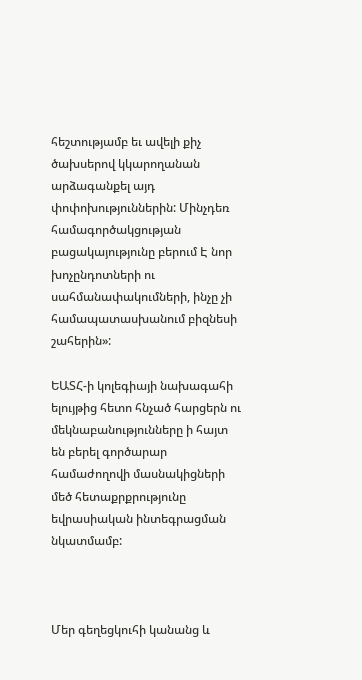հեշտությամբ եւ ավելի քիչ ծախսերով կկարողանան արձագանքել այդ փոփոխություններին: Մինչդեռ համագործակցության բացակայությունը բերում Է նոր խոչընդոտների ու սահմանափակումների, ինչը չի համապատասխանում բիզնեսի շահերին»:

ԵԱՏՀ-ի կոլեգիայի նախագահի ելույթից հետո հնչած հարցերն ու մեկնաբանությունները ի հայտ են բերել գործարար համաժողովի մասնակիցների մեծ հետաքրքրությունը եվրասիական ինտեգրացման նկատմամբ:



Մեր գեղեցկուհի կանանց և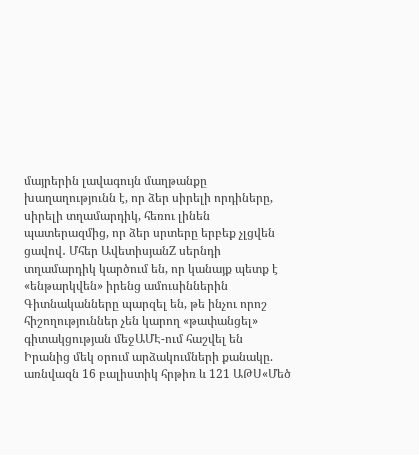մայրերին լավագույն մաղթանքը խաղաղությունն է, որ ձեր սիրելի որդիները, սիրելի տղամարդիկ, հեռու լինեն պատերազմից, որ ձեր սրտերը երբեք չլցվեն ցավով․ Մհեր ԱվետիսյանZ սերնդի տղամարդիկ կարծում են, որ կանայք պետք է «ենթարկվեն» իրենց ամուսիններին Գիտնականները պարզել են, թե ինչու որոշ հիշողություններ չեն կարող «թափանցել» գիտակցության մեջԱՄԷ-ում հաշվել են Իրանից մեկ օրում արձակումների քանակը. առնվազն 16 բալիստիկ հրթիռ և 121 ԱԹՍ«Մեծ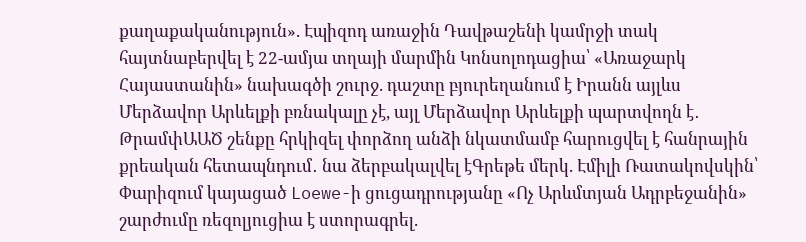քաղաքականություն». Էպիզոդ առաջին Դավթաշենի կամրջի տակ հայտնաբերվել է 22-ամյա տղայի մարմին Կոնսոլոդացիա՝ «Առաջարկ Հայաստանին» նախագծի շուրջ. դաշտը բյուրեղանում է Իրանն այլևս Մերձավոր Արևելքի բռնակալը չէ, այլ Մերձավոր Արևելքի պարտվողն է․ ԹրամփԱԱԾ շենքը հրկիզել փորձող անձի նկատմամբ հարուցվել է հանրային քրեական հետապնդում․ նա ձերբակալվել էԳրեթե մերկ. Էմիլի Ռատակովսկին՝ Փարիզում կայացած Loewe-ի ցուցադրությանը «Ոչ Արևմտյան Ադրբեջանին» շարժումը ռեզոլյուցիա է ստորագրել.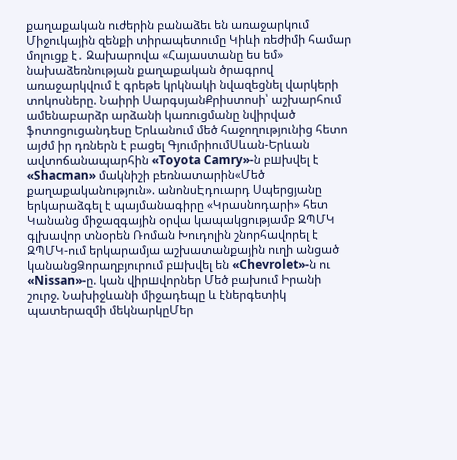քաղաքական ուժերին բանաձեւ են առաջարկում Միջուկային զենքի տիրապետումը Կիևի ռեժիմի համար մոլուցք է․ Զախարովա «Հայաստանը ես եմ» նախաձեռնության քաղաքական ծրագրով առաջարկվում է գրեթե կրկնակի նվազեցնել վարկերի տոկոսները. Նաիրի ՍարգսյանՔրիստոսի՝ աշխարհում ամենաբարձր արձանի կառուցմանը նվիրված ֆոտոցուցանդեսը Երևանում մեծ հաջողությունից հետո այժմ իր դռներն է բացել ԳյումրիումՍևան-Երևան ավտոճանապարհին «Toyota Camry»-ն բшխվել է «Shacman» մակնիշի բեռնատարին«Մեծ քաղաքականություն». անոնսԷդուարդ Սպերցյանը երկարաձգել է պայմանագիրը «Կրասնոդարի» հետ Կանանց միջազգային օրվա կապակցությամբ ԶՊՄԿ գլխավոր տնօրեն Ռոման Խուդոլին շնորհավորել է ԶՊՄԿ-ում երկարամյա աշխատանքային ուղի անցած կանանցՁորաղբյուրում բшխվել են «Chevrolet»-ն ու «Nissan»-ը. կան վիրшվորներ Մեծ բախում Իրանի շուրջ. Նախիջևանի միջադեպը և էներգետիկ պատերազմի մեկնարկըՄեր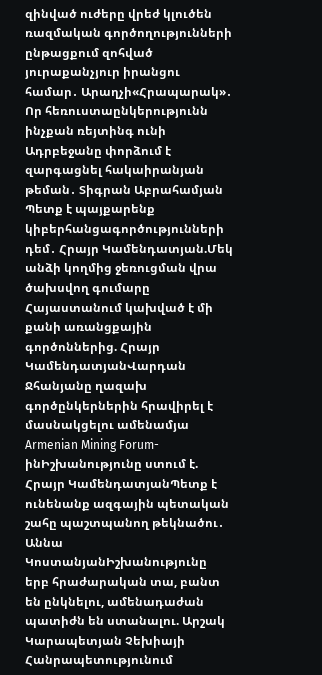զինված ուժերը վրեժ կլուծեն ռազմական գործողությունների ընթացքում զոհված յուրաքանչյուր իրանցու համար․ Արաղչի«Հրապարակ»․ Որ հեռուստաընկերությունն ինչքան ռեյտինգ ունի Ադրբեջանը փորձում է զարգացնել հակաիրանյան թեման․ Տիգրան Աբրահամյան Պետք է պայքարենք կիբերհանցագործությունների դեմ․ Հրայր Կամենդատյան.Մեկ անձի կողմից ջեռուցման վրա ծախսվող գումարը Հայաստանում կախված է մի քանի առանցքային գործոններից. Հրայր ԿամենդատյանՎարդան Ջհանյանը ղազախ գործընկերներին հրավիրել է մասնակցելու ամենամյա Armenian Mining Forum-ինԻշխանությունը ստում է. Հրայր ԿամենդատյանՊետք է ունենանք ազգային պետական շահը պաշտպանող թեկնածու․ Աննա ԿոստանյանԻշխանությունը երբ հրաժարական տա, բանտ են ընկնելու, ամենադաժան պատիժն են ստանալու. Արշակ Կարապետյան Չեխիայի Հանրապետությունում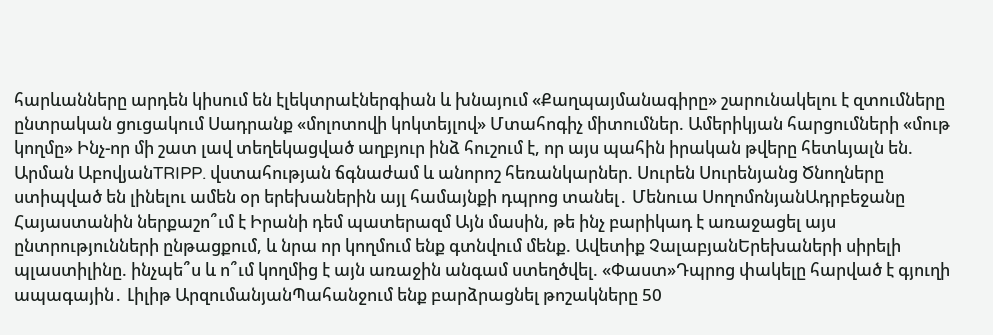հարևանները արդեն կիսում են էլեկտրաէներգիան և խնայում «Քաղպայմանագիրը» շարունակելու է զտումները ընտրական ցուցակում Սադրանք «մոլոտովի կոկտեյլով» Մտահոգիչ միտումներ. Ամերիկյան հարցումների «մութ կողմը» Ինչ-որ մի շատ լավ տեղեկացված աղբյուր ինձ հուշում է, որ այս պահին իրական թվերը հետևյալն են. Արման ԱբովյանTRIPP. վստահության ճգնաժամ և անորոշ հեռանկարներ. Սուրեն Սուրենյանց Ծնողները ստիպված են լինելու ամեն օր երեխաներին այլ համայնքի դպրոց տանել․ Մենուա ՍողոմոնյանԱդրբեջանը Հայաստանին ներքաշո՞ւմ է Իրանի դեմ պատերազմ Այն մասին, թե ինչ բարիկադ է առաջացել այս ընտրությունների ընթացքում, և նրա որ կողմում ենք գտնվում մենք. Ավետիք ՉալաբյանԵրեխաների սիրելի պլաստիլինը. ինչպե՞ս և ո՞ւմ կողմից է այն առաջին անգամ ստեղծվել. «Փաստ»Դպրոց փակելը հարված է գյուղի ապագային․ Լիլիթ ԱրզումանյանՊահանջում ենք բարձրացնել թոշակները 50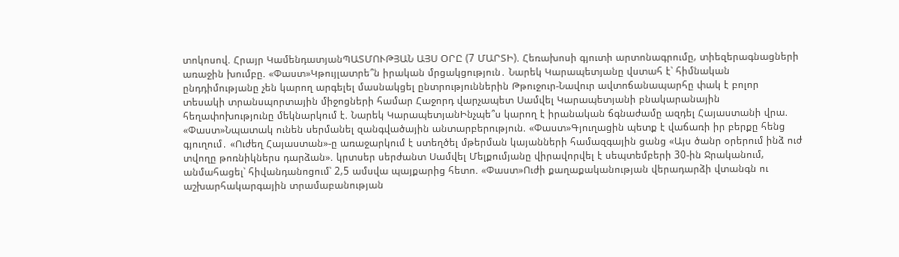տոկոսով. Հրայր ԿամենդատյանՊԱՏՄՈՒԹՅԱՆ ԱՅՍ ՕՐԸ (7 ՄԱՐՏԻ). Հեռախոսի գյուտի արտոնագրումը, տիեզերագնացների առաջին խումբը. «Փաստ»Կթույլատրե՞ն իրական մրցակցություն․ Նարեկ Կարապետյանը վստահ է՝ հիմնական ընդդիմությանը չեն կարող արգելել մասնակցել ընտրություններին Թթուջուր-Նավուր ավտոճանապարհը փակ է բոլոր տեսակի տրանսպորտային միջոցների համար Հաջորդ վարչապետ Սամվել Կարապետյանի բնակարանային հեղափոխությունը մեկնարկում է. Նարեկ ԿարապետյանԻնչպե՞ս կարող է իրանական ճգնաժամը ազդել Հայաստանի վրա. «Փաստ»Նպատակ ունեն սերմանել զանգվածային անտարբերություն. «Փաստ»Գյուղացին պետք է վաճառի իր բերքը հենց գյուղում․ «Ուժեղ Հայաստան»-ը առաջարկում է ստեղծել մթերման կայանների համազգային ցանց «Այս ծանր օրերում ինձ ուժ տվողը թոռնիկներս դարձան». կրտսեր սերժանտ Սամվել Մելքումյանը վիրավորվել է սեպտեմբերի 30-ին Ջրականում, անմահացել՝ հիվանդանոցում՝ 2,5 ամսվա պայքարից հետո. «Փաստ»Ուժի քաղաքականության վերադարձի վտանգն ու աշխարհակարգային տրամաբանության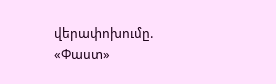վերափոխումը. «Փաստ»